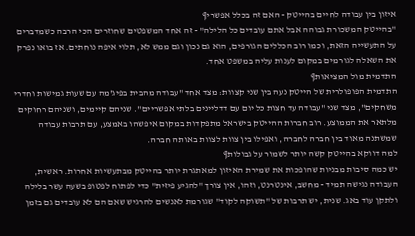איזון בין עבודה לחיים בהייטק - האם זה בכלל אפשרי¶
"בהייטק המשכורת גבוהה אבל אתם עובדים כל הלילה" - זה אחד המשפטים שחוזרים הכי הרבה כשמדברים על התעשייה הזאת, וכמו רוב הכללים הגורפים, הוא גם נכון וגם ממש לא, תלוי איפה נוחתים. אז בואו נפרק את השאלה לגורמים במקום לענות עליה במשפט אחד.
התדמית מול המציאות¶
התדמית הפופולרית של הייטק נעה בין שני קצוות: מצד אחד "עבודה מהבית בפיג'מה עם שעות גמישות וחדרי משחקים", מצד שני "עבודה עד חצות כל יום עם דדליינים בלתי אפשריים". שניהם קיימים, ושניהם רחוקים מלתאר את הממוצע. רוב חברות ההייטק בישראל מתפקדות במקום איפשהו באמצע, עם תרבות עבודה שמשתנה מאוד בין חברה לחברה, ואפילו בין צוות לצוות באותה חברה.
למה דווקא בהייטק קשה יותר לשמור על גבולות¶
יש כמה סיבות מבניות שהופכות את שמירת האיזון למאתגרת יותר בהייטק מבתעשיות אחרות. ראשית, העבודה נגישה תמיד - מחשב, אינטרנט, וזהו, אין צורך "להגיע פיזית" כדי לפתוח לפטופ בשעה עשר בלילה ולתקן עוד באג. שנית, יש תרבות של "תשוקה לקוד" שגורמת לאנשים להרגיש שאם הם לא עובדים גם בזמן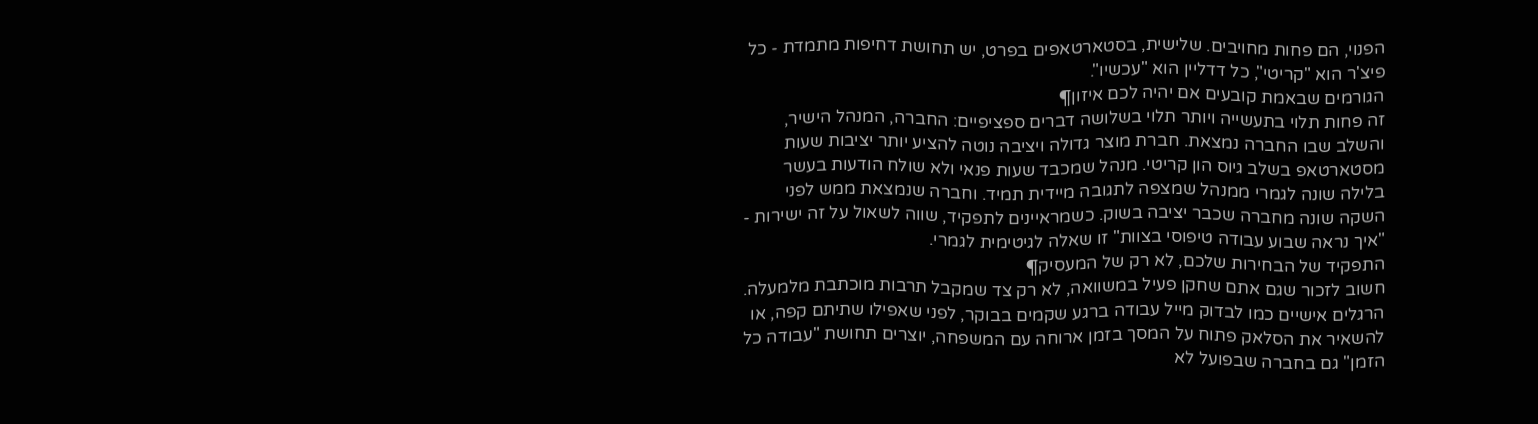הפנוי, הם פחות מחויבים. שלישית, בסטארטאפים בפרט, יש תחושת דחיפות מתמדת - כל פיצ'ר הוא "קריטי", כל דדליין הוא "עכשיו".
הגורמים שבאמת קובעים אם יהיה לכם איזון¶
זה פחות תלוי בתעשייה ויותר תלוי בשלושה דברים ספציפיים: החברה, המנהל הישיר, והשלב שבו החברה נמצאת. חברת מוצר גדולה ויציבה נוטה להציע יותר יציבות שעות מסטארטאפ בשלב גיוס הון קריטי. מנהל שמכבד שעות פנאי ולא שולח הודעות בעשר בלילה שונה לגמרי ממנהל שמצפה לתגובה מיידית תמיד. וחברה שנמצאת ממש לפני השקה שונה מחברה שכבר יציבה בשוק. כשמראיינים לתפקיד, שווה לשאול על זה ישירות - "איך נראה שבוע עבודה טיפוסי בצוות" זו שאלה לגיטימית לגמרי.
התפקיד של הבחירות שלכם, לא רק של המעסיק¶
חשוב לזכור שגם אתם שחקן פעיל במשוואה, לא רק צד שמקבל תרבות מוכתבת מלמעלה. הרגלים אישיים כמו לבדוק מייל עבודה ברגע שקמים בבוקר, לפני שאפילו שתיתם קפה, או להשאיר את הסלאק פתוח על המסך בזמן ארוחה עם המשפחה, יוצרים תחושת "עבודה כל הזמן" גם בחברה שבפועל לא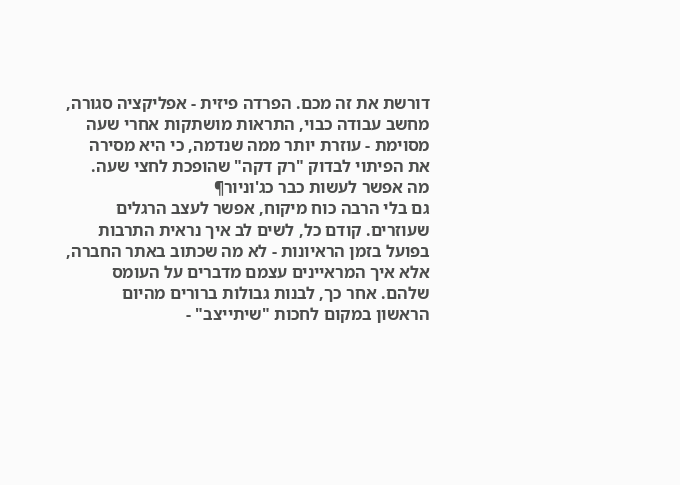דורשת את זה מכם. הפרדה פיזית - אפליקציה סגורה, מחשב עבודה כבוי, התראות מושתקות אחרי שעה מסוימת - עוזרת יותר ממה שנדמה, כי היא מסירה את הפיתוי לבדוק "רק דקה" שהופכת לחצי שעה.
מה אפשר לעשות כבר כג'וניור¶
גם בלי הרבה כוח מיקוח, אפשר לעצב הרגלים שעוזרים. קודם כל, לשים לב איך נראית התרבות בפועל בזמן הראיונות - לא מה שכתוב באתר החברה, אלא איך המראיינים עצמם מדברים על העומס שלהם. אחר כך, לבנות גבולות ברורים מהיום הראשון במקום לחכות "שיתייצב" -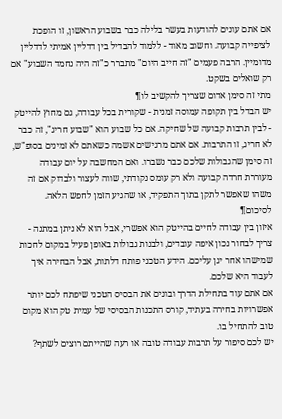אם אתם עונים להודעות בעשר בלילה כבר בשבוע הראשון, זו הופכת לציפייה קבועה. וחשוב מאוד - ללמוד להבדיל בין דדליין אמיתי לדדליין מדומיין. הרבה פעמים "זה חייב היום" מתברר כ"זה היה נחמד השבוע" אם רק שואלים בשקט.
מתי זה סימן אדום שצריך להקשיב לו¶
יש הבדל בין תקופה עמוסה זמנית - שקורית בכל עבודה, גם מחוץ להייטק - לבין תרבות קבועה של שחיקה. אם כל שבוע הוא "שבוע חריג", זה כבר לא חריג, זו התרבות. אם אתם מרגישים אשמה כשאתם לא זמינים בסופ"ש, זה סימן שהגבולות שלכם כבר נשברו. ואם המחשבה על יום עבודה מעוררת חרדה קבועה ולא רק עומס נקודתי, שווה לעצור ולבדוק אם זה משהו שאפשר לתקן בתוך התפקיד, או שהגיע הזמן לחפש הלאה.
לסיכום¶
איזון בין עבודה לחיים בהייטק הוא אפשרי, אבל הוא לא ניתן במתנה - צריך לבחור נכון איפה עובדים, ולבנות גבולות באופן פעיל במקום לחכות שמישהו אחר יגן עליכם. הידע הטכני פותח דלתות, אבל הבחירה איך לעבוד היא שלכם.
אם אתם עוד בתחילת הדרך ובונים את הבסיס הטכני שיפתח לכם יותר אפשרויות בחירה בעתיד, קורס התכנות הבסיסי של עמית טק הוא מקום טוב להתחיל בו.
יש לכם סיפור על תרבות עבודה טובה או רעה שהייתם רוצים לשתף?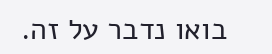בואו נדבר על זה.